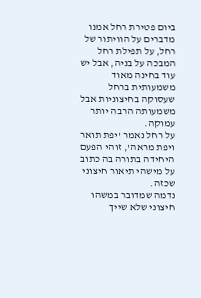ביום פטירת רחל אמנו מדברים על הוויתור של רחל, על תפילת רחל המבכה על בניה, אבל יש עוד בחינה מאוד משמעותית ברחל שעסוקה בחיצוניות אבל משמעותה הרבה יותר עמוקה.
על רחל נאמר 'יפת תואר ויפת מראה', זוהי הפעם היחידה בתורה בה כתוב על מישהי תיאור חיצוני שכזה.
נדמה שמדובר במשהו חיצוני שלא שייך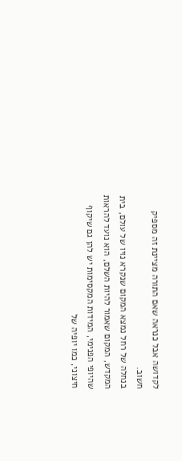לקדושה אבל כנראה שאם התורה מציינת זה מספיק חשוב.
בנחלה של רחל נמצא המקום שנקרא נויו של עולם, בית המקדש, המקום שאמור להיות השלם, הוא נועד להראות שהיופי הפנימי, המידות המקסימות יש להן גם שיקוף חיצוני, כמו יופיה של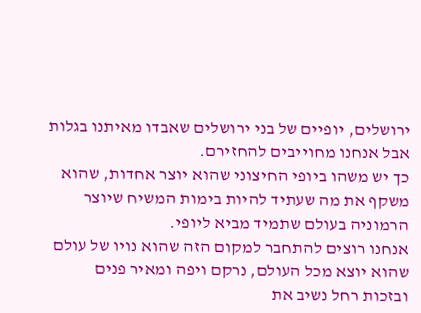ירושלים, יופיים של בני ירושלים שאבדו מאיתנו בגלות אבל אנחנו מחוייבים להחזירם.
כך יש משהו ביופי החיצוני שהוא יוצר אחדות, שהוא משקף את מה שעתיד להיות בימות המשיח שיוצר הרמוניה בעולם שתמיד מביא ליופי.
אנחנו רוצים להתחבר למקום הזה שהוא נויו של עולם שהוא יוצא מכל העולם, נרקם ויפה ומאיר פנים
ובזכות רחל נשיב את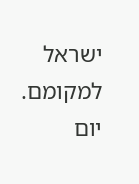ישראל למקומם.
יום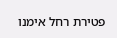פטירת רחל אימנו